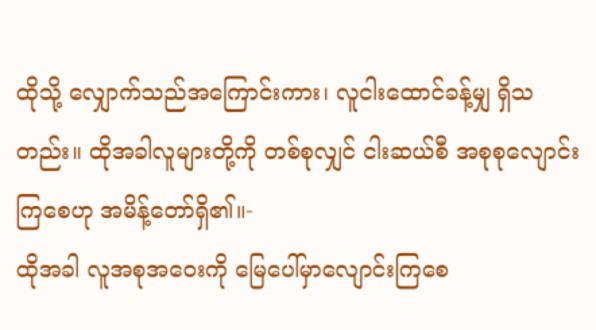ထိုသို့ လျှောက်သည်အကြောင်းကား၊ လူငါးထောင်ခန့်မျှ ရှိသတည်း။ ထိုအခါလူများတို့ကို တစ်စုလျှင် ငါးဆယ်စီ အစုစုလျောင်းကြစေဟု အမိန့်တော်ရှိ၏။-
ထိုအခါ လူအစုအဝေးကို မြေပေါ်မှာလျောင်းကြစေ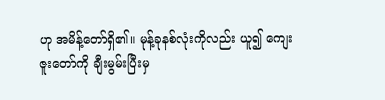ဟု အမိန့်တော်ရှိ၏။ မုန့်ခုနစ်လုံးကိုလည်း ယူ၍ ကျေးဇူးတော်ကို ချီးမွမ်းပြီးမှ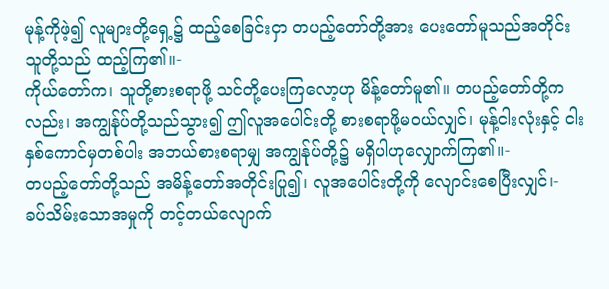မုန့်ကိုဖဲ့၍ လူများတို့ရှေ့၌ ထည့်စေခြင်းငှာ တပည့်တော်တို့အား ပေးတော်မူသည်အတိုင်း သူတို့သည် ထည့်ကြ၏။-
ကိုယ်တော်က၊ သူတို့စားစရာဖို့ သင်တို့ပေးကြလော့ဟု မိန့်တော်မူ၏။ တပည့်တော်တို့ကလည်း၊ အကျွန်ုပ်တို့သည်သွား၍ ဤလူအပေါင်းတို့ စားစရာဖို့မဝယ်လျှင်၊ မုန့်ငါးလုံးနှင့် ငါးနှစ်ကောင်မှတစ်ပါး အဘယ်စားစရာမျှ အကျွန်ုပ်တို့၌ မရှိပါဟုလျှောက်ကြ၏။-
တပည့်တော်တို့သည် အမိန့်တော်အတိုင်းပြု၍၊ လူအပေါင်းတို့ကို လျောင်းစေပြီးလျှင်၊-
ခပ်သိမ်းသောအမှုကို တင့်တယ်လျောက်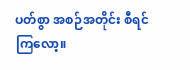ပတ်စွာ အစဉ်အတိုင်း စီရင်ကြလော့။